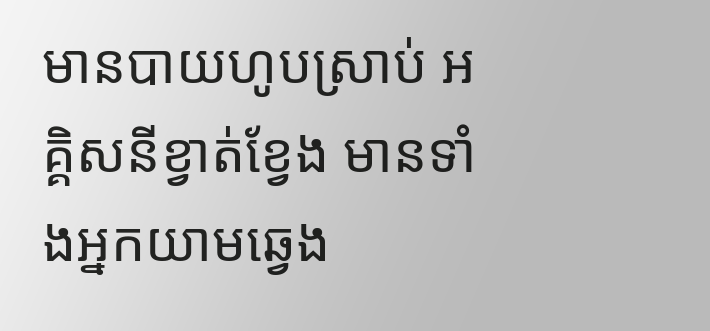មានបាយហូបស្រាប់ អគ្គិសនីខ្វាត់ខ្វែង មានទាំងអ្នកយាមឆ្វេង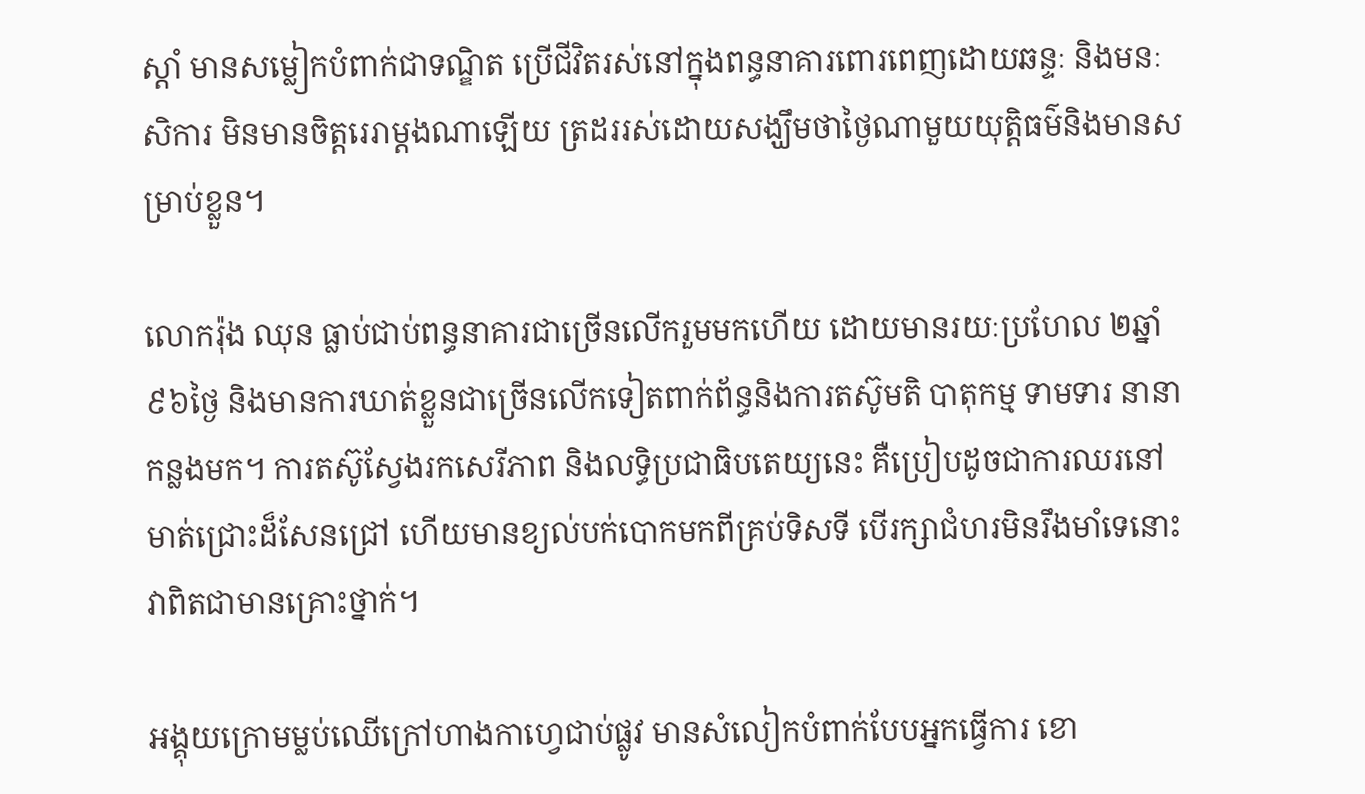ស្ដាំ មានសម្លៀកបំពាក់ជាទណ្ឌិត ប្រើជីវិតរស់នៅក្នុងពន្ធនាគារពោរពេញដោយឆន្ទៈ និងមនៈសិការ មិនមានចិត្តរេរាម្ដងណាឡើយ ត្រដររស់ដោយសង្ឃឹមថាថ្ងៃណាមួយយុត្តិធម៌និងមានសម្រាប់ខ្លួន។

លោករ៉ុង ឈុន ធ្លាប់ជាប់ពន្ធនាគារជាច្រើនលើករួមមកហើយ ដោយមានរយៈប្រហែល ២ឆ្នាំ ៩៦ថ្ងៃ និងមានការឃាត់ខ្លួនជាច្រើនលើកទៀតពាក់ព័ន្ធនិងការតស៊ូមតិ បាតុកម្ម ទាមទារ នានាកន្លងមក។ ការតស៊ូស្វែងរកសេរីភាព និងលទ្ធិប្រជាធិបតេយ្យនេះ គឺប្រៀបដូចជាការឈរនៅមាត់ជ្រោះដ៏សែនជ្រៅ ហើយមានខ្យល់បក់បោកមកពីគ្រប់ទិសទី បើរក្សាជំហរមិនរឹងមាំទេនោះ វាពិតជាមានគ្រោះថ្នាក់។

អង្គុយក្រោមម្លប់ឈើក្រៅហាងកាហ្វេជាប់ផ្លូវ មានសំលៀកបំពាក់បែបអ្នកធ្វើការ ខោ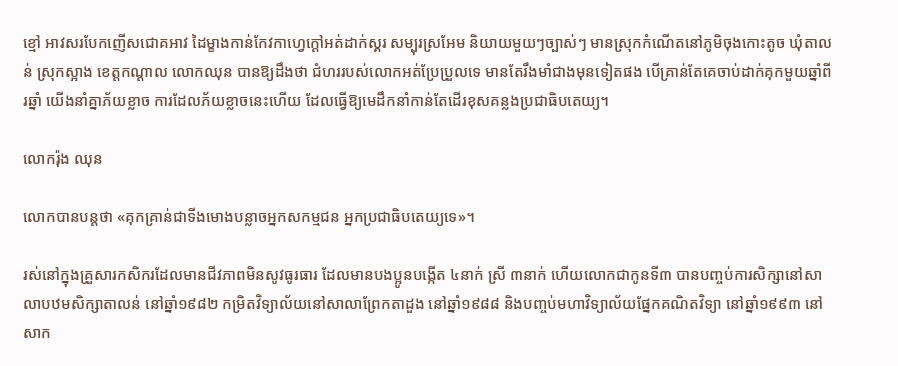ខ្មៅ អាវសរបែកញើសជោគអាវ ដៃម្ខាងកាន់កែវកាហ្វេក្ដៅអត់ដាក់ស្គរ សម្បុរស្រអែម និយាយមួយៗច្បាស់ៗ មានស្រុកកំណើតនៅភូមិចុងកោះតូច ឃុំតាលន់ ស្រុកស្អាង ខេត្តកណ្ដាល លោកឈុន បានឱ្យដឹងថា ជំហររបស់លោកអត់ប្រែប្រួលទេ មានតែរឹងមាំជាងមុនទៀតផង បើគ្រាន់តែគេចាប់ដាក់គុកមួយឆ្នាំពីរឆ្នាំ យើងនាំគ្នាភ័យខ្លាច ការដែលភ័យខ្លាចនេះហើយ ដែលធ្វើឱ្យមេដឹកនាំកាន់តែដើរខុសគន្លងប្រជាធិបតេយ្យ។

លោករ៉ុង ឈុន

លោកបានបន្តថា «គុកគ្រាន់ជាទីងមោងបន្លាចអ្នកសកម្មជន អ្នកប្រជាធិបតេយ្យទេ»។

រស់នៅក្នុងគ្រួសារកសិករដែលមានជីវភាពមិនសូវធូរធារ ដែលមានបងប្អូនបង្កើត ៤នាក់ ស្រី ៣នាក់ ហើយលោកជាកូនទី៣ បានបញ្ចប់ការសិក្សានៅសាលាបឋមសិក្សាតាលន់ នៅឆ្នាំ១៩៨២ កម្រិតវិទ្យាល័យនៅសាលាព្រែកតាដួង នៅឆ្នាំ១៩៨៨ និងបញ្ចប់មហាវិទ្យាល័យផ្នែកគណិតវិទ្យា នៅឆ្នាំ១៩៩៣ នៅសាក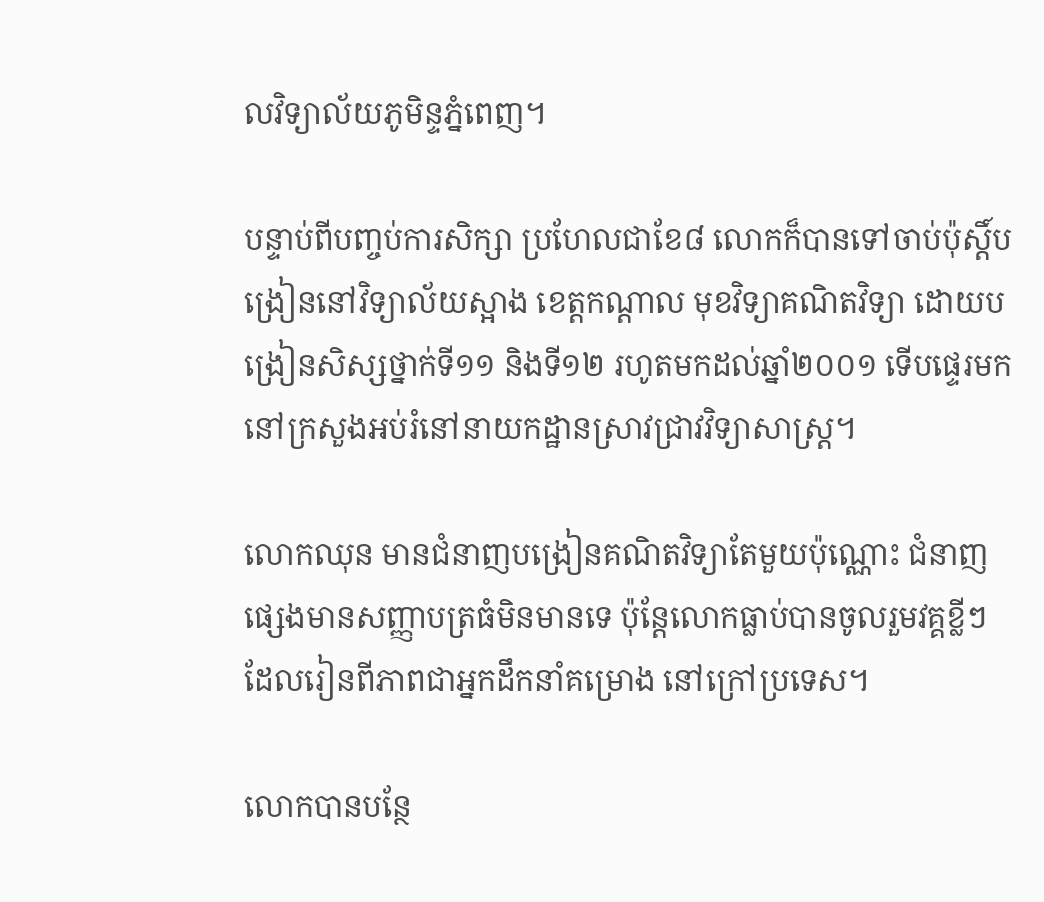លវិទ្យាល័យភូមិន្ទភ្នំពេញ។

បន្ទាប់ពីបញ្ចប់ការសិក្សា ប្រហែលជាខែ៨ លោកក៏បានទៅចាប់ប៉ុស្តិ៍បង្រៀននៅវិទ្យាល័យស្អាង ខេត្តកណ្ដាល មុខវិទ្យាគណិតវិទ្យា ដោយបង្រៀនសិស្សថ្នាក់ទី១១ និងទី១២ រហូតមកដល់ឆ្នាំ២០០១ ទើបផ្ទេរមកនៅក្រសួងអប់រំនៅនាយកដ្ឋានស្រាវជ្រាវវិទ្យាសាស្រ្ត។

លោកឈុន មានជំនាញបង្រៀនគណិតវិទ្យាតែមួយប៉ុណ្ណោះ ជំនាញផ្សេងមានសញ្ញាបត្រធំមិនមានទេ ប៉ុន្តែលោកធ្លាប់បានចូលរួមវគ្គខ្លីៗដែលរៀនពីភាពជាអ្នកដឹកនាំគម្រោង នៅក្រៅប្រទេស។

លោកបានបន្ថែ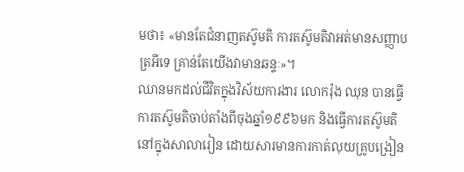មថា៖ «មានតែជំនាញតស៊ូមតិ ការតស៊ូមតិវាអត់មានសញ្ញាបត្រអីទេ គ្រាន់តែយើងវាមានឆន្ទៈ»។
ឈានមកដល់ជីវិតក្នុងវិស័យការងារ លោករ៉ុង ឈុន បានធ្វើការតស៊ូមតិចាប់តាំងពីចុងឆ្នាំ១៩៩៦មក និងធ្វើការតស៊ូមតិនៅក្នុងសាលារៀន ដោយសារមានការកាត់លុយគ្រូបង្រៀន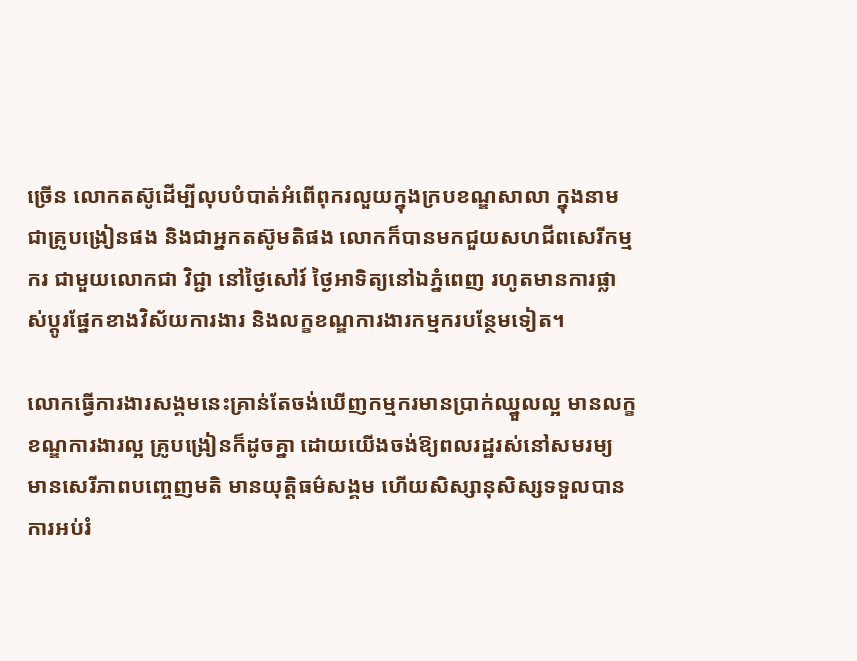ច្រើន លោកតស៊ូដើម្បីលុបបំបាត់អំពើពុករលួយក្នុងក្របខណ្ឌសាលា ក្នុងនាមជាគ្រូបង្រៀនផង និងជាអ្នកតស៊ូមតិផង លោកក៏បានមកជួយសហជីពសេរីកម្មករ ជាមួយលោកជា វិជ្ជា នៅថ្ងៃសៅរ៍ ថ្ងៃអាទិត្យនៅឯភ្នំពេញ រហូតមានការផ្លាស់ប្ដូរផ្នែកខាងវិស័យការងារ និងលក្ខខណ្ឌការងារកម្មករបន្ថែមទៀត។

លោកធ្វើការងារសង្គមនេះគ្រាន់តែចង់ឃើញកម្មករមានប្រាក់ឈ្នួលល្អ មានលក្ខខណ្ឌការងារល្អ គ្រូបង្រៀនក៏ដូចគ្នា ដោយយើងចង់ឱ្យពលរដ្ឋរស់នៅសមរម្យ មានសេរីភាពបញ្ចេញមតិ មានយុត្តិធម៌សង្គម ហើយសិស្សានុសិស្សទទួលបានការអប់រំ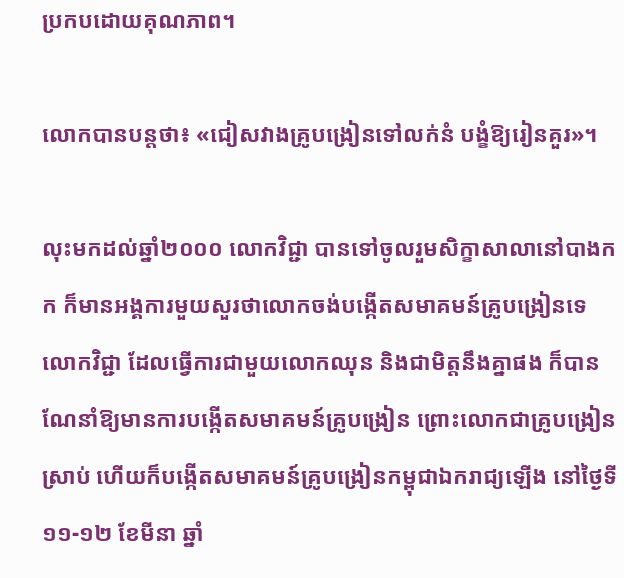ប្រកបដោយគុណភាព។

លោកបានបន្តថា៖ «ជៀសវាងគ្រូបង្រៀនទៅលក់នំ បង្ខំឱ្យរៀនគួរ»។

លុះមកដល់ឆ្នាំ២០០០ លោកវិជ្ជា បានទៅចូលរួមសិក្ខាសាលានៅបាងកក ក៏មានអង្គការមួយសួរថាលោកចង់បង្កើតសមាគមន៍គ្រូបង្រៀនទេ លោកវិជ្ជា ដែលធ្វើការជាមួយលោកឈុន និងជាមិត្តនឹងគ្នាផង ក៏បានណែនាំឱ្យមានការបង្កើតសមាគមន៍គ្រូបង្រៀន ព្រោះលោកជាគ្រូបង្រៀនស្រាប់ ហើយក៏បង្កើតសមាគមន៍គ្រូបង្រៀនកម្ពុជាឯករាជ្យឡើង នៅថ្ងៃទី១១-១២ ខែមីនា ឆ្នាំ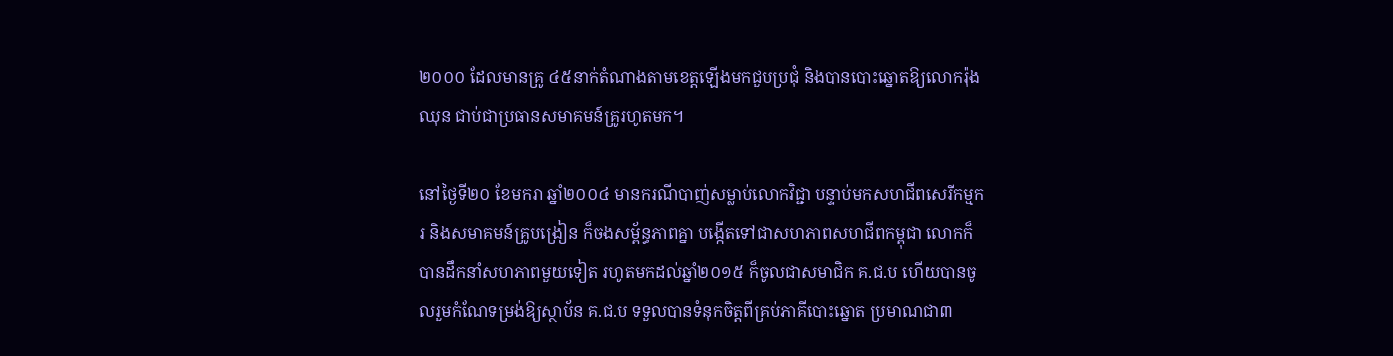២០០០ ដែលមានគ្រូ ៤៥នាក់តំណាងតាមខេត្តឡើងមកជួបប្រជុំ និងបានបោះឆ្នោតឱ្យលោករ៉ុង ឈុន ជាប់ជាប្រធានសមាគមន៍គ្រូរហូតមក។

នៅថ្ងៃទី២០ ខែមករា ឆ្នាំ២០០៤ មានករណីបាញ់សម្លាប់លោកវិជ្ជា បន្ទាប់មកសហជីពសេរីកម្មករ និងសមាគមន៍គ្រូបង្រៀន ក៏ចងសម្ព័ន្ធភាពគ្នា បង្កើតទៅជាសហភាពសហជីពកម្ពុជា លោកក៏បានដឹកនាំសហភាពមួយទៀត រហូតមកដល់ឆ្នាំ២០១៥ ក៏ចូលជាសមាជិក គ.ជ.ប ហើយបានចូលរួមកំណែទម្រង់ឱ្យស្ថាប័ន គ.ជ.ប ទទួលបានទំនុកចិត្តពីគ្រប់ភាគីបោះឆ្នោត ប្រមាណជា៣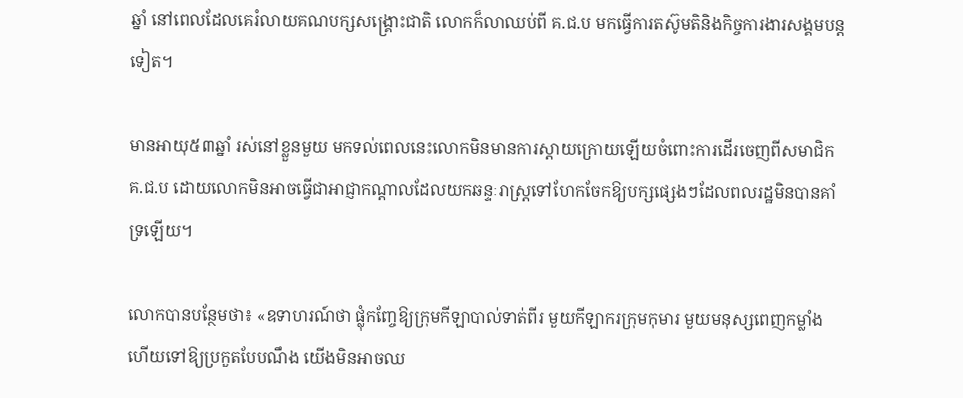ឆ្នាំ នៅពេលដែលគេរំលាយគណបក្សសង្រ្គោះជាតិ លោកក៏លាឈប់ពី គ.ជ.ប មកធ្វើការតស៊ូមតិនិងកិច្ចការងារសង្គមបន្តទៀត។

មានអាយុ៥៣ឆ្នាំ រស់នៅខ្លួនមួយ មកទល់ពេលនេះលោកមិនមានការស្ដាយក្រោយឡើយចំពោះការដើរចេញពីសមាជិក គ.ជ.ប ដោយលោកមិនអាចធ្វើជាអាជ្ញាកណ្ដាលដែលយកឆន្ទៈរាស្រ្តទៅហែកចែកឱ្យបក្សផ្សេងៗដែលពលរដ្ឋមិនបានគាំទ្រឡើយ។

លោកបានបន្ថែមថា៖ «ឧទាហរណ៍ថា ផ្លុំកញ្ចែឱ្យក្រុមកីឡាបាល់ទាត់ពីរ មួយកីឡាករក្រុមកុមារ មួយមនុស្សពេញកម្លាំងហើយទៅឱ្យប្រកួតបែបណឹង យើងមិនអាចឈ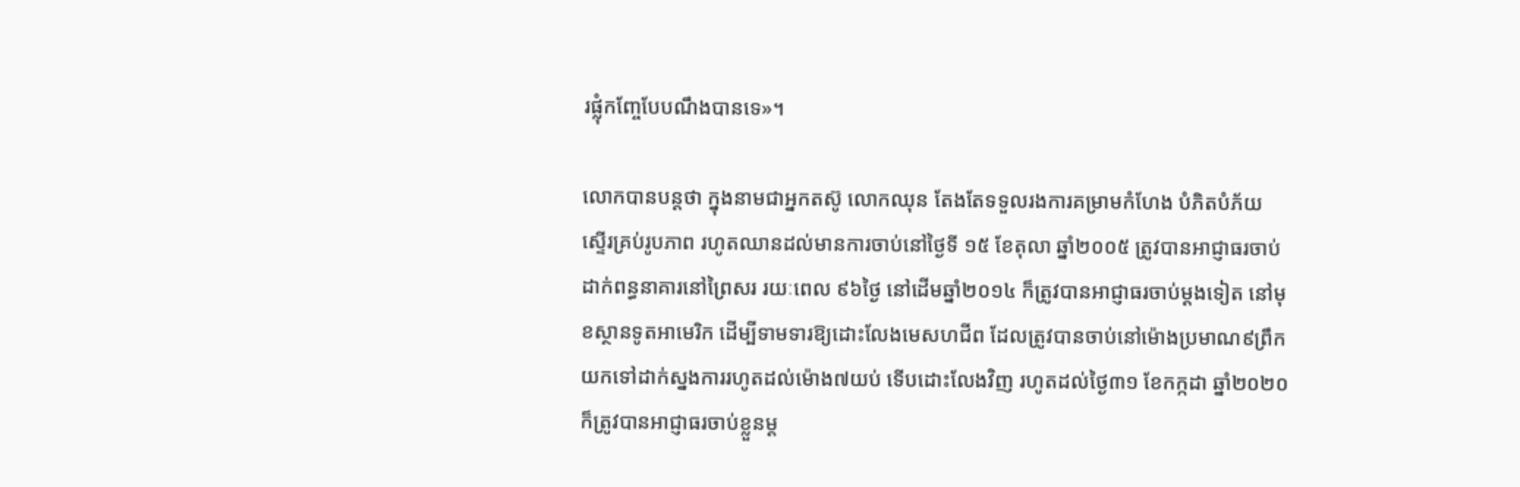រផ្លុំកញ្ចែបែបណឹងបានទេ»។

លោកបានបន្តថា ក្នុងនាមជាអ្នកតស៊ូ លោកឈុន តែងតែទទួលរងការគម្រាមកំហែង បំភិតបំភ័យ ស្ទើរគ្រប់រូបភាព រហូតឈានដល់មានការចាប់នៅថ្ងៃទី ១៥ ខែតុលា ឆ្នាំ២០០៥ ត្រូវបានអាជ្ញាធរចាប់ដាក់ពន្ធនាគារនៅព្រៃសរ រយៈពេល ៩៦ថ្ងៃ នៅដើមឆ្នាំ២០១៤ ក៏ត្រូវបានអាជ្ញាធរចាប់ម្ដងទៀត នៅមុខស្ថានទូតអាមេរិក ដើម្បីទាមទារឱ្យដោះលែងមេសហជីព ដែលត្រូវបានចាប់នៅម៉ោងប្រមាណ៩ព្រឹក យកទៅដាក់ស្នងការរហូតដល់ម៉ោង៧យប់ ទើបដោះលែងវិញ រហូតដល់ថ្ងៃ៣១ ខែកក្កដា ឆ្នាំ២០២០ ក៏ត្រូវបានអាជ្ញាធរចាប់ខ្លួនម្ដ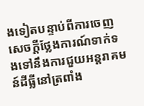ងទៀតបន្ទាប់ពីការចេញសេចក្ដីថ្លែងការណ៍ទាក់ទងទៅនឹងការជួយអន្តរាគមន៍ដីធ្លីនៅត្រពាំង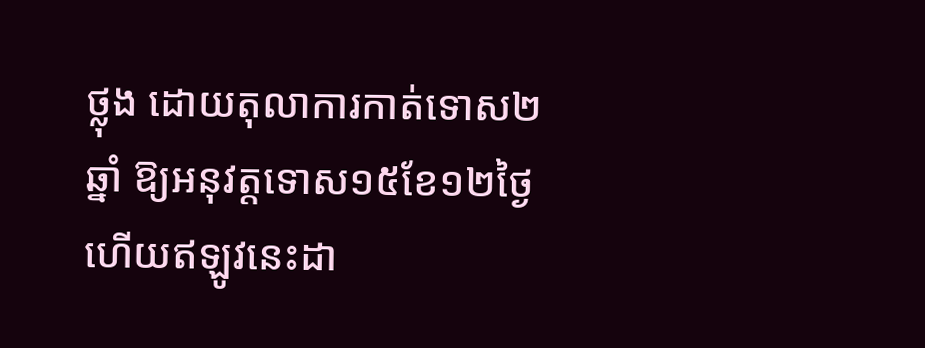ថ្លុង ដោយតុលាការកាត់ទោស២ឆ្នាំ ឱ្យអនុវត្តទោស១៥ខែ១២ថ្ងៃ ហើយឥឡូវនេះដា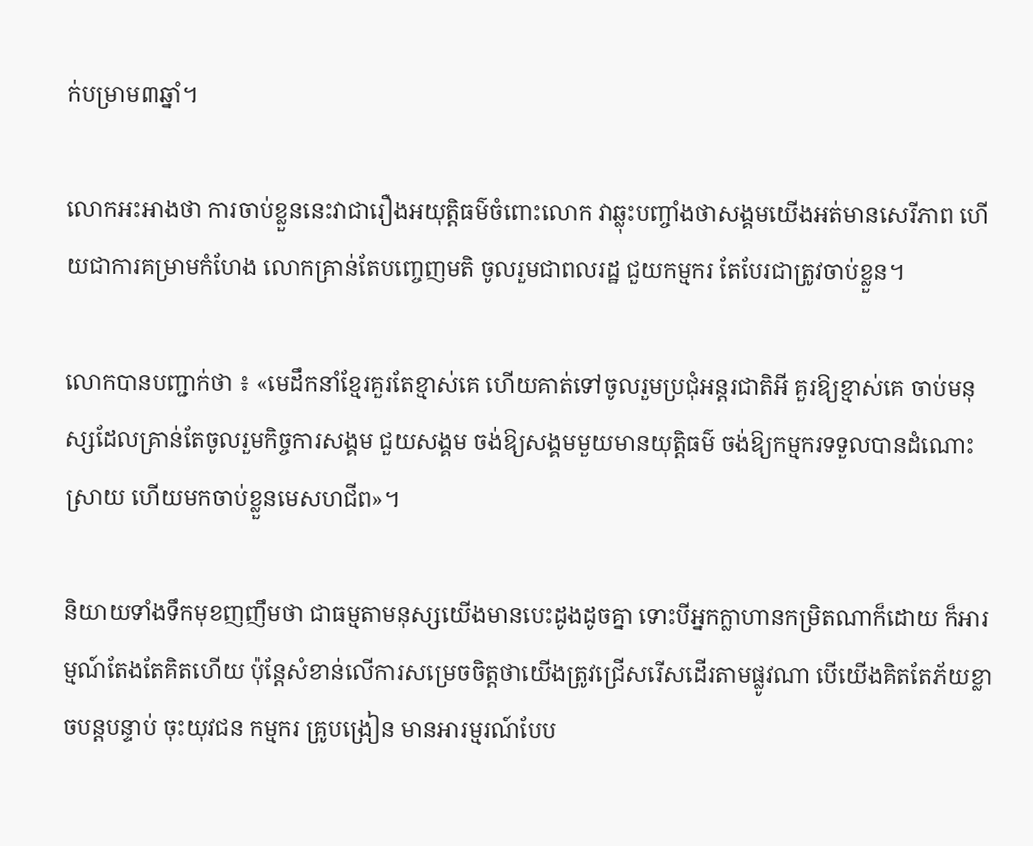ក់បម្រាម៣ឆ្នាំ។

លោកអះអាងថា ការចាប់ខ្លួននេះវាជារឿងអយុត្តិធម៌ចំពោះលោក វាឆ្លុះបញ្ចាំងថាសង្គមយើងអត់មានសេរីភាព ហើយជាការគម្រាមកំហែង លោកគ្រាន់តែបញ្ចេញមតិ ចូលរួមជាពលរដ្ឋ ជួយកម្មករ តែបែរជាត្រូវចាប់ខ្លួន។

លោកបានបញ្ជាក់ថា ៖ «មេដឹកនាំខ្មែរគួរតែខ្មាស់គេ ហើយគាត់ទៅចូលរួមប្រជុំអន្តរជាតិអី គួរឱ្យខ្មាស់គេ ចាប់មនុស្សដែលគ្រាន់តែចូលរួមកិច្ចការសង្គម ជួយសង្គម ចង់ឱ្យសង្គមមួយមានយុត្តិធម៌ ចង់ឱ្យកម្មករទទួលបានដំណោះស្រាយ ហើយមកចាប់ខ្លួនមេសហជីព»។

និយាយទាំងទឹកមុខញញឹមថា ជាធម្មតាមនុស្សយើងមានបេះដូងដូចគ្នា ទោះបីអ្នកក្លាហានកម្រិតណាក៏ដោយ ក៏អារម្មណ៍តែងតែគិតហើយ ប៉ុន្តែសំខាន់លើការសម្រេចចិត្តថាយើងត្រូវជ្រើសរើសដើរតាមផ្លូវណា បើយើងគិតតែភ័យខ្លាចបន្តបន្ទាប់ ចុះយុវជន កម្មករ គ្រូបង្រៀន មានអារម្មរណ៍បែប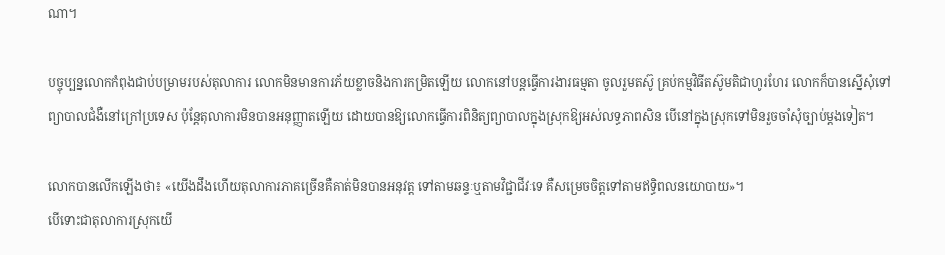ណា។

បច្ចុប្បន្នលោកកំពុងជាប់បម្រាមរបស់តុលាការ លោកមិនមានការភ័យខ្លាចនិងការកម្រិតឡើយ លោកនៅបន្តធ្វើការងារធម្មតា ចូលរួមតស៊ូ គ្រប់កម្មវិធីតស៊ូមតិជាហូរហែរ លោកក៏បានស្នើសុំទៅព្យាបាលជំងឺនៅក្រៅប្រទេស ប៉ុន្តែតុលាការមិនបានអនុញ្ញាតឡើយ ដោយបានឱ្យលោកធ្វើការពិនិត្យព្យាបាលក្នុងស្រុកឱ្យអស់លទ្ធភាពសិន បើនៅក្នុងស្រុកទៅមិនរួចចាំសុំច្បាប់ម្ដងទៀត។

លោកបានលើកឡើងថា៖ «យើងដឹងហើយតុលាការភាគច្រើនគឺគាត់មិនបានអនុវត្ត ទៅតាមឆន្ទៈឬតាមវិជ្ជាជីវៈទេ គឺសម្រេចចិត្តទៅតាមឥទ្ធិពលនយោបាយ»។
បើទោះជាតុលាការស្រុកយើ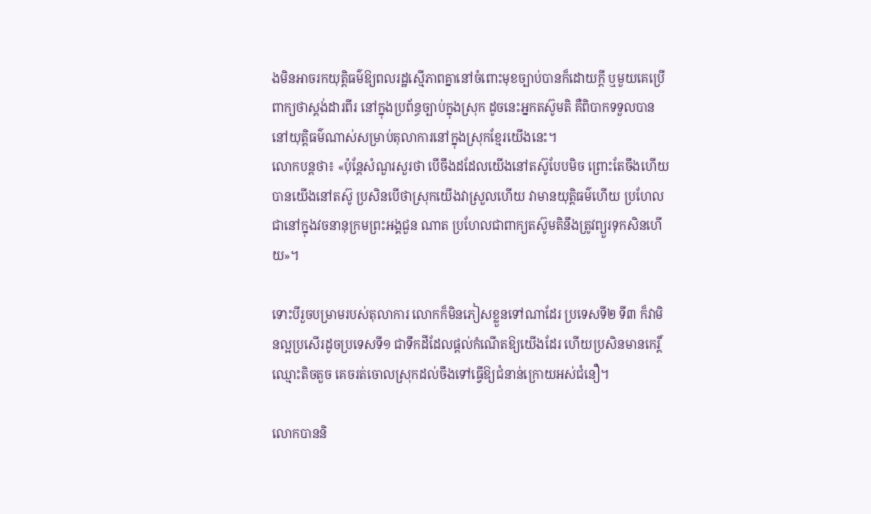ងមិនអាចរកយុត្តិធម៌ឱ្យពលរដ្ឋស្មើភាពគ្នានៅចំពោះមុខច្បាប់បានក៏ដោយក្ដី ឬមួយគេប្រើពាក្យថាស្ដង់ដារពីរ នៅក្នុងប្រព័ន្ធច្បាប់ក្នុងស្រុក ដូចនេះអ្នកតស៊ូមតិ គឺពិបាកទទួលបាននៅយុត្តិធម៌ណាស់សម្រាប់តុលាការនៅក្នុងស្រុកខ្មែរយើងនេះ។
លោកបន្តថា៖ «ប៉ុន្តែសំណួរសួរថា បើចឹងដដែលយើងនៅតស៊ូបែបមិច ព្រោះតែចឹងហើយបានយើងនៅតស៊ូ ប្រសិនបើថាស្រុកយើងវាស្រួលហើយ វាមានយុត្តិធម៌ហើយ ប្រហែលជានៅក្នុងវចនានុក្រមព្រះអង្គជួន ណាត ប្រហែលជាពាក្យតស៊ូមតិនឹងត្រូវព្យួរទុកសិនហើយ»។

ទោះបីរួចបម្រាមរបស់តុលាការ លោកក៏មិនភៀសខ្លួនទៅណាដែរ ប្រទេសទី២ ទី៣ ក៏វាមិនល្អប្រសើរដូចប្រទេសទី១ ជាទឹកដីដែលផ្ដល់កំណើតឱ្យយើងដែរ ហើយប្រសិនមានកេរិ៍្តឈ្មោះតិចតួច គេចរត់ចោលស្រុកដល់ចឹងទៅធ្វើឱ្យជំនាន់ក្រោយអស់ជំនឿ។

លោកបាននិ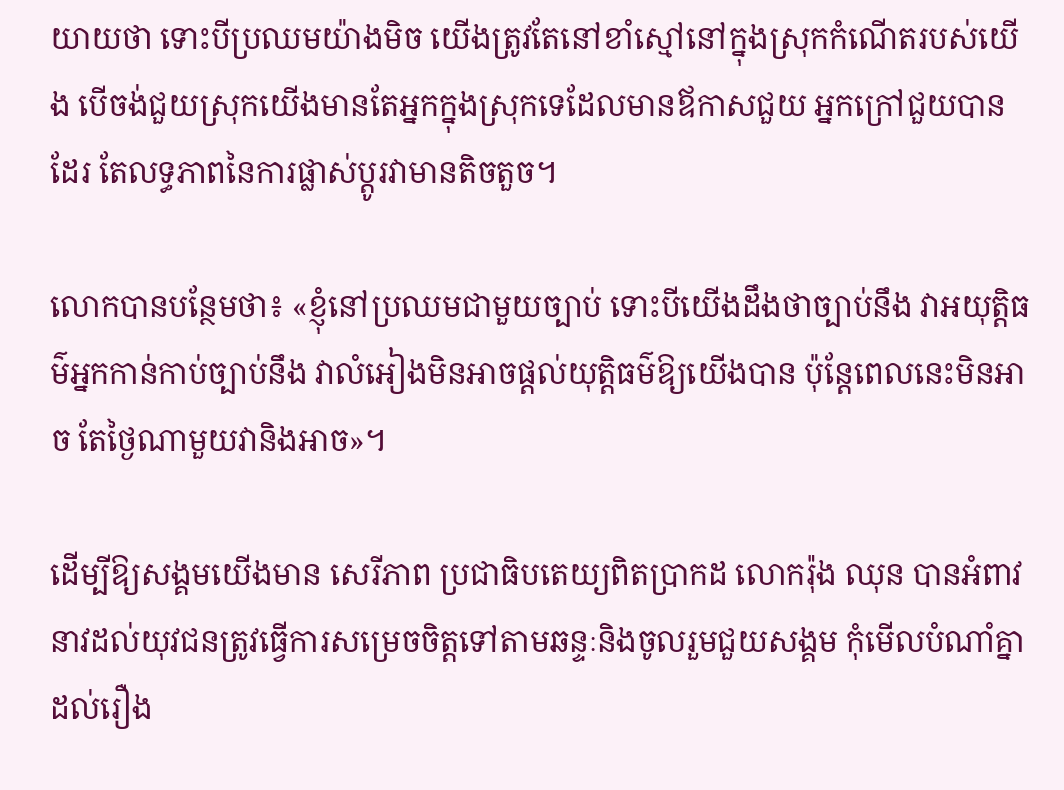យាយថា ទោះបីប្រឈមយ៉ាងមិច យើងត្រូវតែនៅខាំស្មៅនៅក្នុងស្រុកកំណើតរបស់យើង បើចង់ជួយស្រុកយើងមានតែអ្នកក្នុងស្រុកទេដែលមានឪកាសជួយ អ្នកក្រៅជួយបានដែរ តែលទ្ធភាពនៃការផ្លាស់ប្ដូរវាមានតិចតួច។

លោកបានបន្ថែមថា៖ «ខ្ញុំនៅប្រឈមជាមួយច្បាប់ ទោះបីយើងដឹងថាច្បាប់នឹង វាអយុត្តិធម៌អ្នកកាន់កាប់ច្បាប់នឹង វាលំអៀងមិនអាចផ្ដល់យុត្តិធម៌ឱ្យយើងបាន ប៉ុន្តែពេលនេះមិនអាច តែថ្ងៃណាមួយវានិងអាច»។

ដើម្បីឱ្យសង្គមយើងមាន សេរីភាព ប្រជាធិបតេយ្យពិតប្រាកដ លោករ៉ុង ឈុន បានអំពាវនាវដល់យុវជនត្រូវធ្វើការសម្រេចចិត្តទៅតាមឆន្ទៈនិងចូលរួមជួយសង្គម កុំមើលបំណាំគ្នា ដល់រឿង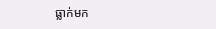ធ្លាក់មក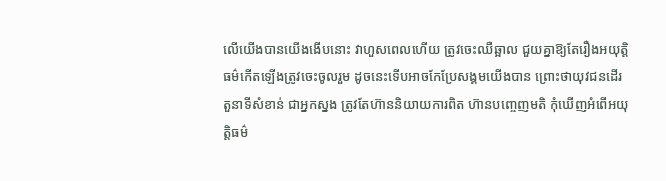លើយើងបានយើងងើបនោះ វាហួសពេលហើយ ត្រូវចេះឈឺឆ្អាល ជួយគ្នាឱ្យតែរឿងអយុត្តិធម៌កើតឡើងត្រូវចេះចូលរួម ដូចនេះទើបអាចកែប្រែសង្គមយើងបាន ព្រោះថាយុវជនដើរតួនាទីសំខាន់ ជាអ្នកស្នង ត្រូវតែហ៊ាននិយាយការពិត ហ៊ានបញ្ចេញមតិ កុំឃើញអំពើអយុត្តិធម៌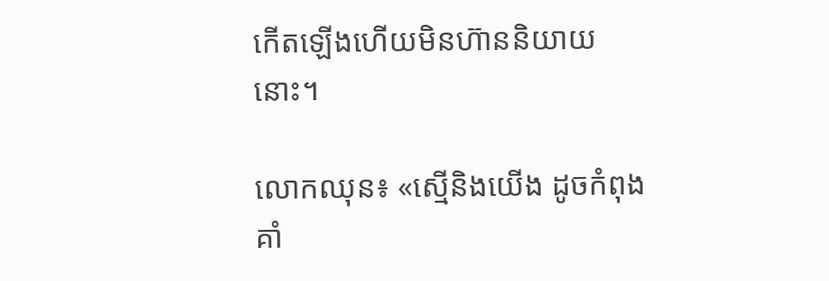កើតឡើងហើយមិនហ៊ាននិយាយនោះ។

លោកឈុន៖ «ស្មើនិងយើង ដូចកំពុងគាំ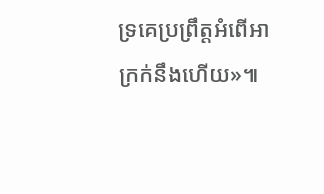ទ្រគេប្រព្រឹត្តអំពើអាក្រក់នឹងហើយ»៕